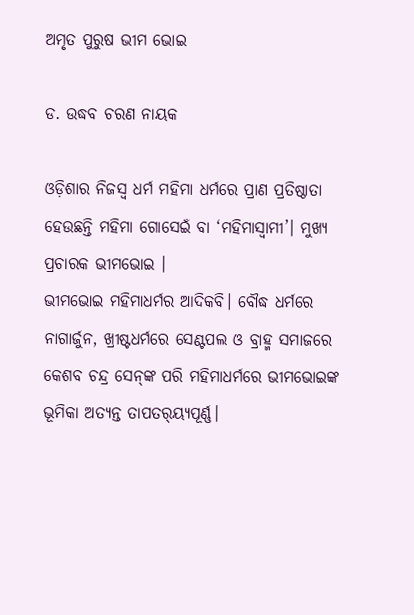ଅମୃତ ପୁରୁଷ ଭୀମ ଭୋଇ

ଡ. ଉଦ୍ଧବ ଚରଣ ନାୟକ

ଓଡ଼ିଶାର ନିଜସ୍ବ ଧର୍ମ ମହିମା ଧର୍ମରେ ପ୍ରାଣ ପ୍ରତିଷ୍ଠାତା ହେଉଛନ୍ତି ମହିମା ଗୋସେଇଁ ବା ‘ମହିମାସ୍ବାମୀ’। ମୁଖ୍ୟ ପ୍ରଚାରକ ଭୀମଭୋଇ ।
ଭୀମଭୋଇ ମହିମାଧର୍ମର ଆଦିକବି। ବୌଦ୍ଧ ଧର୍ମରେ ନାଗାର୍ଜୁନ, ଖ୍ରୀଷ୍ଟଧର୍ମରେ ସେଣ୍ଟପଲ ଓ ବ୍ରାହ୍ମ ସମାଜରେ କେଶବ ଚନ୍ଦ୍ର ସେନ୍‌ଙ୍କ ପରି ମହିମାଧର୍ମରେ ଭୀମଭୋଇଙ୍କ ଭୂମିକା ଅତ୍ୟନ୍ତ ତାପତର୍‌ୟ୍ୟପୂର୍ଣ୍ଣ।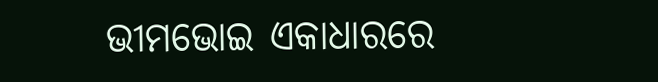ଭୀମଭୋଇ ଏକାଧାରରେ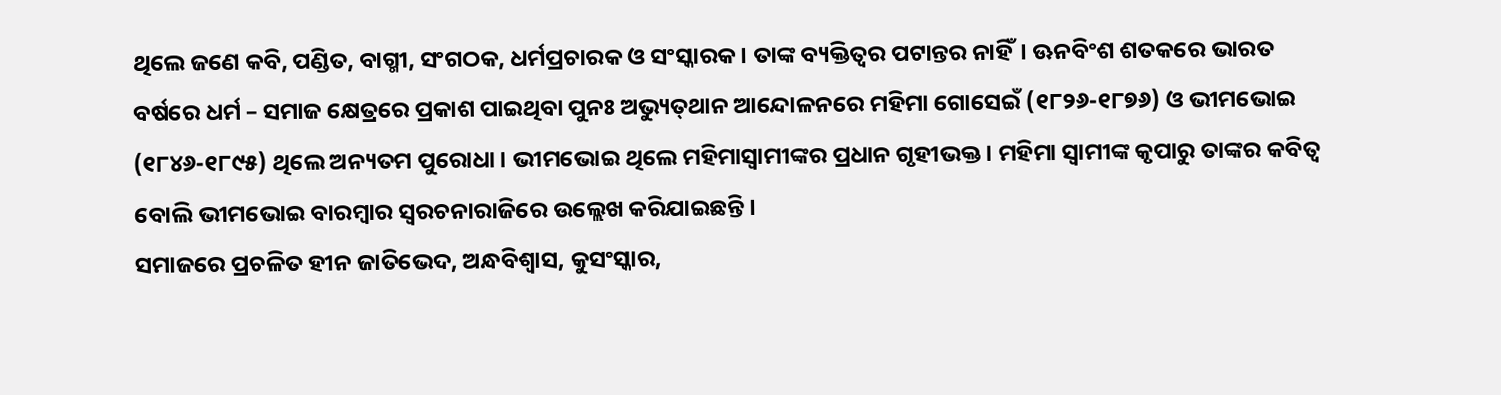ଥିଲେ ଜଣେ କବି, ପଣ୍ଡିତ, ବାଗ୍ମୀ, ସଂଗଠକ, ଧର୍ମପ୍ରଚାରକ ଓ ସଂସ୍କାରକ। ତାଙ୍କ ବ୍ୟକ୍ତିତ୍ୱର ପଟାନ୍ତର ନାହିଁ। ଊନବିଂଶ ଶତକରେ ଭାରତ ବର୍ଷରେ ଧର୍ମ – ସମାଜ କ୍ଷେତ୍ରରେ ପ୍ରକାଶ ପାଇଥିବା ପୁନଃ ଅଭ୍ୟୁତ୍‌ଥାନ ଆନ୍ଦୋଳନରେ ମହିମା ଗୋସେଇଁ (୧୮୨୬-୧୮୭୬) ଓ ଭୀମଭୋଇ (୧୮୪୬-୧୮୯୫) ଥିଲେ ଅନ୍ୟତମ ପୁରୋଧା। ଭୀମଭୋଇ ଥିଲେ ମହିମାସ୍ବାମୀଙ୍କର ପ୍ରଧାନ ଗୃହୀଭକ୍ତ। ମହିମା ସ୍ବାମୀଙ୍କ କୃପାରୁ ତାଙ୍କର କବିତ୍ୱ ବୋଲି ଭୀମଭୋଇ ବାରମ୍ବାର ସ୍ବରଚନାରାଜିରେ ଉଲ୍ଲେଖ କରିଯାଇଛନ୍ତି।
ସମାଜରେ ପ୍ରଚଳିତ ହୀନ ଜାତିଭେଦ, ଅନ୍ଧବିଶ୍ୱାସ, କୁସଂସ୍କାର,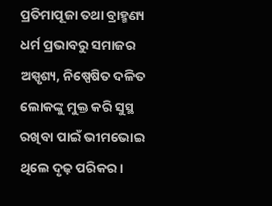ପ୍ରତିମାପୂଜା ତଥା ବ୍ରାହ୍ମଣ୍ୟ ଧର୍ମ ପ୍ରଭାବରୁ ସମାଜର ଅସ୍ପୃଶ୍ୟ, ନିଷ୍ପେଷିତ ଦଳିତ ଲୋକଙ୍କୁ ମୁକ୍ତ କରି ସୁସ୍ଥ ରଖିବା ପାଇଁ ଭୀମଭୋଇ ଥିଲେ ଦୃଢ଼ ପରିକର।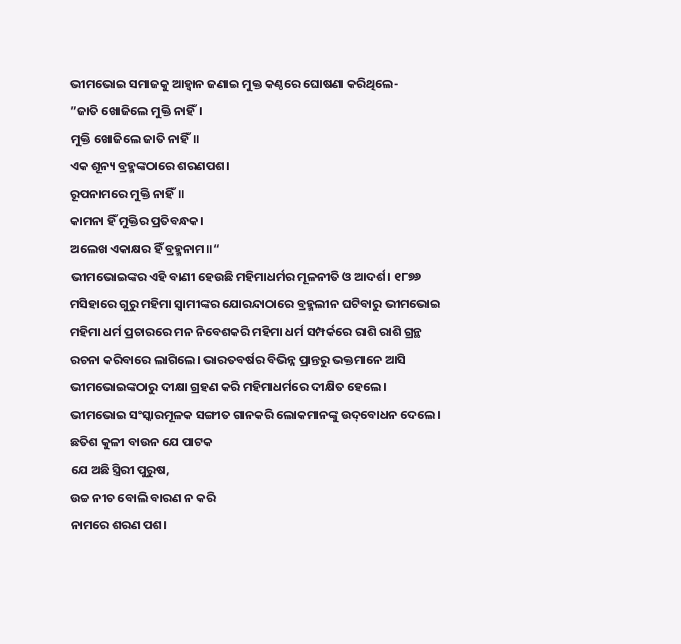ଭୀମଭୋଇ ସମାଜକୁ ଆହ୍ବାନ ଜଣାଇ ମୁକ୍ତ କଣ୍ଠରେ ଘୋଷଣା କରିଥିଲେ-
”ଜାତି ଖୋଜିଲେ ମୁକ୍ତି ନାହିଁ।
ମୁକ୍ତି ଖୋଜିଲେ ଜାତି ନାହିଁ॥
ଏକ ଶୂନ୍ୟ ବ୍ରହ୍ମଙ୍କଠାରେ ଶରଣପଶ।
ରୂପନାମରେ ମୁକ୍ତି ନାହିଁ॥
କାମନା ହିଁ ମୁକ୍ତିର ପ୍ରତିବନ୍ଧକ।
ଅଲେଖ ଏକାକ୍ଷର ହିଁ ବ୍ରହ୍ମନାମ॥“
ଭୀମଭୋଇଙ୍କର ଏହି ବାଣୀ ହେଉଛି ମହିମାଧର୍ମର ମୂଳନୀତି ଓ ଆଦର୍ଶ। ୧୮୭୬ ମସିହାରେ ଗୁରୁ ମହିମା ସ୍ବାମୀଙ୍କର ଯୋରନ୍ଦାଠାରେ ବ୍ରହ୍ମଲୀନ ଘଟିବାରୁ ଭୀମଭୋଇ ମହିମା ଧର୍ମ ପ୍ରଚାରରେ ମନ ନିବେଶକରି ମହିମା ଧର୍ମ ସମ୍ପର୍କରେ ରାଶି ରାଶି ଗ୍ରନ୍ଥ ରଚନା କରିବାରେ ଲାଗିଲେ। ଭାରତବର୍ଷର ବିଭିନ୍ନ ପ୍ରାନ୍ତରୁ ଭକ୍ତମାନେ ଆସି ଭୀମଭୋଇଙ୍କଠାରୁ ଦୀକ୍ଷା ଗ୍ରହଣ କରି ମହିମାଧର୍ମରେ ଦୀକ୍ଷିତ ହେଲେ। ଭୀମଭୋଇ ସଂସ୍କାରମୂଳକ ସଙ୍ଗୀତ ଗାନକରି ଲୋକମାନଙ୍କୁ ଉଦ୍‌ବୋଧନ ଦେଲେ।
ଛତିଶ କୁଳୀ ବାଉନ ଯେ ପାଟକ
ଯେ ଅଛି ସ୍ତ୍ରିରୀ ପୁରୁଷ,
ଉଚ୍ଚ ନୀଚ ବୋଲି ବାରଣ ନ କରି
ନାମରେ ଶରଣ ପଶ।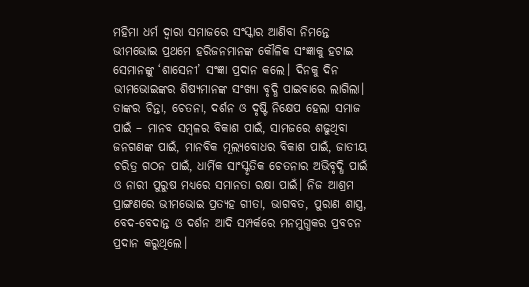ମହିମା ଧର୍ମ ଦ୍ୱାରା ସମାଜରେ ସଂସ୍କାର ଆଣିବା ନିମନ୍ତେ ଭୀମଭୋଇ ପ୍ରଥମେ ହରିଜନମାନଙ୍କ କୌଳିକ ସଂଜ୍ଞାକୁ ହଟାଇ ସେମାନଙ୍କୁ ‘ଶାସେନୀ’ ସଂଜ୍ଞା ପ୍ରଦାନ କଲେ। ଦିନକୁ ଦିନ ଭୀମଭୋଇଙ୍କର ଶିଷ୍ୟମାନଙ୍କ ସଂଖ୍ୟା ବୃଦ୍ଧି ପାଇବାରେ ଲାଗିଲା। ତାଙ୍କର ଚିନ୍ତା, ଚେତନା, ଦର୍ଶନ ଓ ଦୃଷ୍ଟି ନିକ୍ଷେପ ହେଲା ସମାଜ ପାଇଁ – ମାନବ ସମ୍ବଳର ବିକାଶ ପାଇଁ, ସାମଜରେ ଶଢୁଥିବା ଜନଗଣଙ୍କ ପାଇଁ, ମାନବିକ ମୂଲ୍ୟବୋଧର ବିକାଶ ପାଇଁ, ଜାତୀୟ ଚରିତ୍ର ଗଠନ ପାଇଁ, ଧାର୍ମିକ ସାଂସ୍କୃତିକ ଚେତନାର ଅଭିବୃଦ୍ଧି ପାଇଁ ଓ ନାରୀ ପୁରୁଷ ମଧ୍ୟରେ ସମାନତା ରକ୍ଷା ପାଇଁ। ନିଜ ଆଶ୍ରମ ପ୍ରାଙ୍ଗଣରେ ଭୀମଭୋଇ ପ୍ରତ୍ୟହ ଗୀତା, ଭାଗବତ, ପୁରାଣ ଶାସ୍ତ୍ର, ବେଦ-ବେଦାନ୍ତ ଓ ଦର୍ଶନ ଆଦି ସମ୍ପର୍କରେ ମନମୁଗ୍ଧକର ପ୍ରବଚନ ପ୍ରଦାନ କରୁଥିଲେ।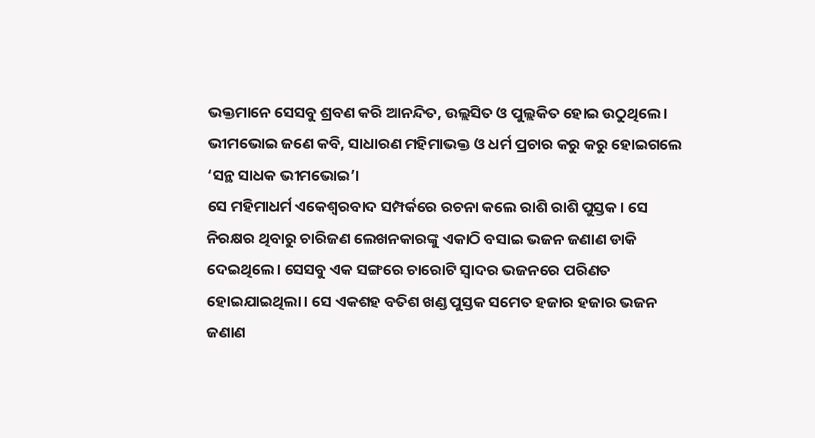ଭକ୍ତମାନେ ସେସବୁ ଶ୍ରବଣ କରି ଆନନ୍ଦିତ, ଉଲ୍ଲସିତ ଓ ପୁଲ୍ଲକିତ ହୋଇ ଉଠୁଥିଲେ। ଭୀମଭୋଇ ଜଣେ କବି, ସାଧାରଣ ମହିମାଭକ୍ତ ଓ ଧର୍ମ ପ୍ରଚାର କରୁ କରୁ ହୋଇଗଲେ ‘ସନ୍ଥ ସାଧକ ଭୀମଭୋଇ’।
ସେ ମହିମାଧର୍ମ ଏକେଶ୍ୱରବାଦ ସମ୍ପର୍କରେ ରଚନା କଲେ ରାଶି ରାଶି ପୁସ୍ତକ। ସେ ନିରକ୍ଷର ଥିବାରୁ ଚାରିଜଣ ଲେଖନକାରଙ୍କୁ ଏକାଠି ବସାଇ ଭଜନ ଜଣାଣ ଡାକି ଦେଇଥିଲେ। ସେସବୁ ଏକ ସଙ୍ଗରେ ଚାରୋଟି ସ୍ବାଦର ଭଜନରେ ପରିଣତ ହୋଇଯାଇଥିଲା। ସେ ଏକଶହ ବତିଶ ଖଣ୍ଡ ପୁସ୍ତକ ସମେତ ହଜାର ହଜାର ଭଜନ ଜଣାଣ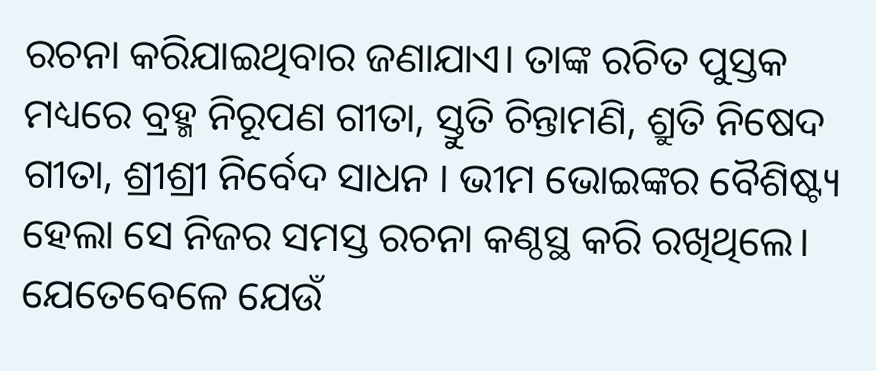ରଚନା କରିଯାଇଥିବାର ଜଣାଯାଏ। ତାଙ୍କ ରଚିତ ପୁସ୍ତକ ମଧ୍ୟରେ ବ୍ରହ୍ମ ନିରୂପଣ ଗୀତା, ସ୍ତୁତି ଚିନ୍ତାମଣି, ଶ୍ରୁତି ନିଷେଦ ଗୀତା, ଶ୍ରୀଶ୍ରୀ ନିର୍ବେଦ ସାଧନ । ଭୀମ ଭୋଇଙ୍କର ବୈଶିଷ୍ଟ୍ୟ ହେଲା ସେ ନିଜର ସମସ୍ତ ରଚନା କଣ୍ଠସ୍ଥ କରି ରଖିଥିଲେ। ଯେତେବେଳେ ଯେଉଁ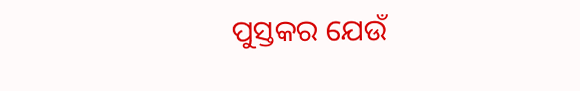ପୁସ୍ତକର ଯେଉଁ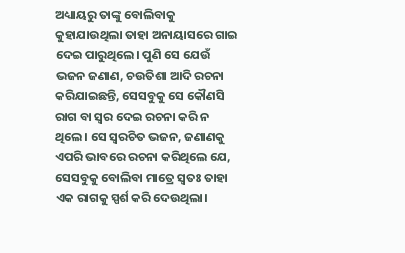ଅଧ୍ୟାୟରୁ ତାଙ୍କୁ ବୋଲିବାକୁ କୁହାଯାଉଥିଲା ତାହା ଅନାୟାସରେ ଗାଇ ଦେଇ ପାରୁଥିଲେ। ପୁଣି ସେ ଯେଉଁ ଭଜନ ଜଣାଣ, ଚଉତିଶା ଆଦି ରଚନା କରିଯାଇଛନ୍ତି, ସେସବୁକୁ ସେ କୌଣସି ରାଗ ବା ସ୍ବର ଦେଇ ରଚନା କରି ନ ଥିଲେ। ସେ ସ୍ବରଚିତ ଭଜନ, ଜଣାଣକୁ ଏପରି ଭାବରେ ରଚନା କରିଥିଲେ ଯେ, ସେସବୁକୁ ବୋଲିବା ମାତ୍ରେ ସ୍ବତଃ ତାହା ଏକ ରାଗକୁ ସ୍ପର୍ଶ କରି ଦେଉଥିଲା।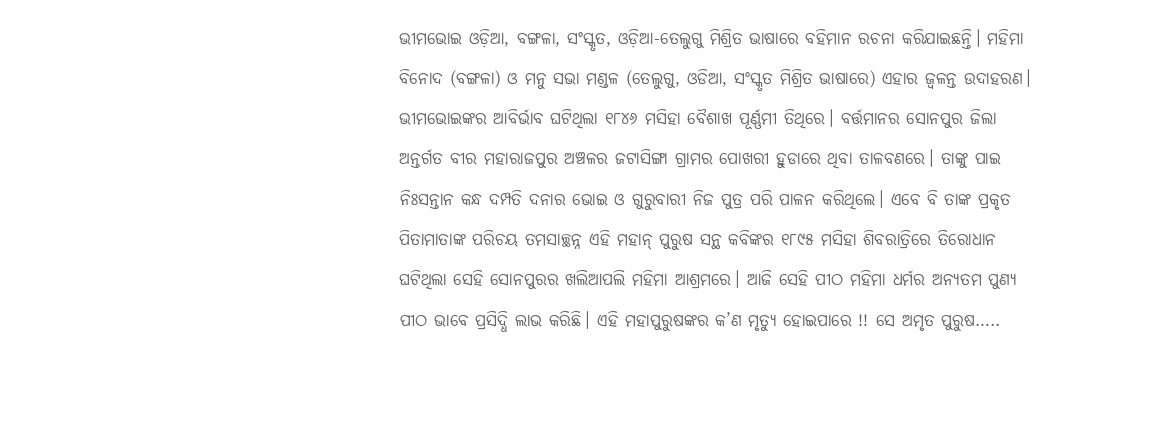ଭୀମଭୋଇ ଓଡ଼ିଆ, ବଙ୍ଗଳା, ସଂସ୍କୃତ, ଓଡ଼ିଆ-ତେଲୁଗୁ ମିଶ୍ରିତ ଭାଷାରେ ବହିମାନ ରଚନା କରିଯାଇଛନ୍ତି। ମହିମା ବିନୋଦ (ବଙ୍ଗଳା) ଓ ମନୁ ସଭା ମଣ୍ଡଳ (ତେଲୁଗୁ, ଓଡିଆ, ସଂସ୍କୃତ ମିଶ୍ରିତ ଭାଷାରେ) ଏହାର ଜ୍ୱଳନ୍ତ ଉଦାହରଣ।
ଭୀମଭୋଇଙ୍କର ଆବିର୍ଭାବ ଘଟିଥିଲା ୧୮୪୬ ମସିହା ବୈଶାଖ ପୂର୍ଣ୍ଣମୀ ତିଥିରେ। ବର୍ତ୍ତମାନର ସୋନପୁର ଜିଲା ଅନ୍ତର୍ଗତ ବୀର ମହାରାଜପୁର ଅଞ୍ଚଳର ଜଟାସିଙ୍ଗା ଗ୍ରାମର ପୋଖରୀ ହୁଡାରେ ଥିବା ତାଳବଣରେ। ତାଙ୍କୁ ପାଇ ନିଃସନ୍ତାନ କନ୍ଧ ଦମ୍ପତି ଦନାର ଭୋଇ ଓ ଗୁରୁବାରୀ ନିଜ ପୁତ୍ର ପରି ପାଳନ କରିଥିଲେ। ଏବେ ବି ତାଙ୍କ ପ୍ରକୃତ ପିତାମାତାଙ୍କ ପରିଚୟ ତମସାଚ୍ଛନ୍ନ ଏହି ମହାନ୍‌ ପୁରୁଷ ସନ୍ଥ କବିଙ୍କର ୧୮୯୫ ମସିହା ଶିବରାତ୍ରିରେ ତିରୋଧାନ ଘଟିଥିଲା ସେହି ସୋନପୁରର ଖଲିଆପଲି ମହିମା ଆଶ୍ରମରେ। ଆଜି ସେହି ପୀଠ ମହିମା ଧର୍ମର ଅନ୍ୟତମ ପୁଣ୍ୟ ପୀଠ ଭାବେ ପ୍ରସିଦ୍ଧି ଲାଭ କରିଛି। ଏହି ମହାପୁରୁଷଙ୍କର କ’ଣ ମୃତ୍ୟୁ ହୋଇପାରେ !! ସେ ଅମୃତ ପୁରୁଷ…..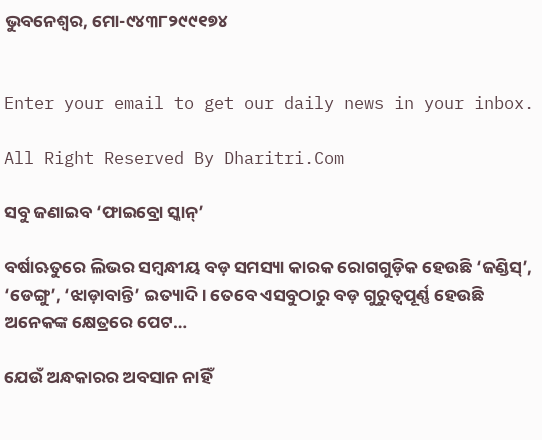ଭୁବନେଶ୍ୱର, ମୋ-୯୪୩୮୨୯୯୧୭୪


Enter your email to get our daily news in your inbox.

All Right Reserved By Dharitri.Com

ସବୁ ଜଣାଇବ ‘ଫାଇବ୍ରୋ ସ୍କାନ୍‌’

ବର୍ଷାଋତୁରେ ଲିଭର ସମ୍ବନ୍ଧୀୟ ବଡ଼ ସମସ୍ୟା କାରକ ରୋଗଗୁଡ଼ିକ ହେଉଛି ‘ଜଣ୍ଡିସ୍‌’, ‘ଡେଙ୍ଗୁ’, ‘ଝାଡ଼ାବାନ୍ତି’ ଇତ୍ୟାଦି। ତେବେ ଏସବୁଠାରୁ ବଡ଼ ଗୁରୁତ୍ୱପୂର୍ଣ୍ଣ ହେଉଛି ଅନେକଙ୍କ କ୍ଷେତ୍ରରେ ପେଟ…

ଯେଉଁ ଅନ୍ଧକାରର ଅବସାନ ନାହିଁ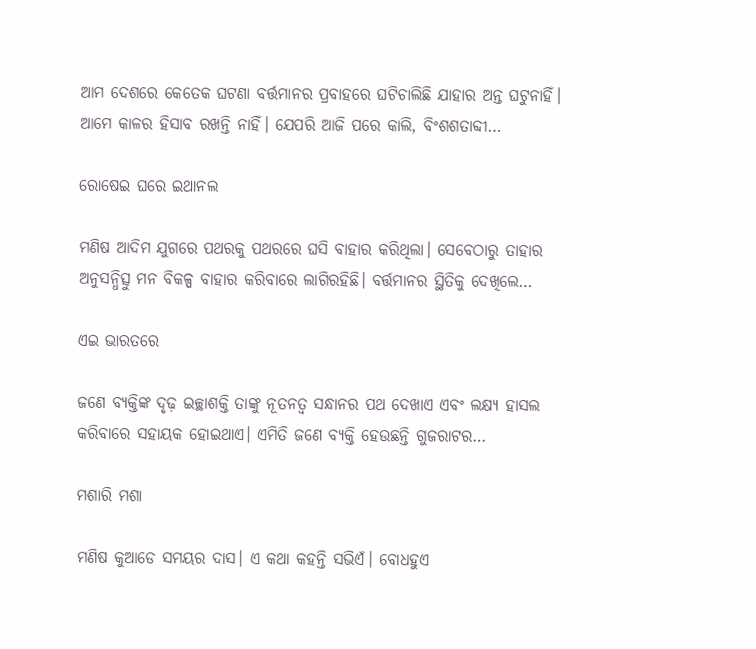ଆମ ଦେଶରେ କେତେକ ଘଟଣା ବର୍ତ୍ତମାନର ପ୍ରବାହରେ ଘଟିଚାଲିଛି ଯାହାର ଅନ୍ତ ଘଟୁନାହିଁ। ଆମେ କାଳର ହିସାବ ରଖନ୍ତି ନାହିଁ। ଯେପରି ଆଜି ପରେ କାଲି, ବିଂଶଶତାବ୍ଦୀ…

ରୋଷେଇ ଘରେ ଇଥାନଲ

ମଣିଷ ଆଦିମ ଯୁଗରେ ପଥରକୁ ପଥରରେ ଘସି ବାହାର କରିଥିଲା। ସେବେଠାରୁ ତାହାର ଅନୁସନ୍ଧିତ୍ସୁ ମନ ବିକଳ୍ପ ବାହାର କରିବାରେ ଲାଗିରହିଛି। ବର୍ତ୍ତମାନର ସ୍ଥିତିକୁ ଦେଖିଲେ…

ଏଇ ଭାରତରେ

ଜଣେ ବ୍ୟକ୍ତିଙ୍କ ଦୃଢ଼ ଇଚ୍ଛାଶକ୍ତି ତାଙ୍କୁ ନୂତନତ୍ୱ ସନ୍ଧାନର ପଥ ଦେଖାଏ ଏବଂ ଲକ୍ଷ୍ୟ ହାସଲ କରିବାରେ ସହାୟକ ହୋଇଥାଏ। ଏମିତି ଜଣେ ବ୍ୟକ୍ତି ହେଉଛନ୍ତି ଗୁଜରାଟର…

ମଶାରି ମଶା

ମଣିଷ କୁଆଡେ ସମୟର ଦାସ। ଏ କଥା କହନ୍ତି ସଭିଏଁ। ବୋଧହୁଏ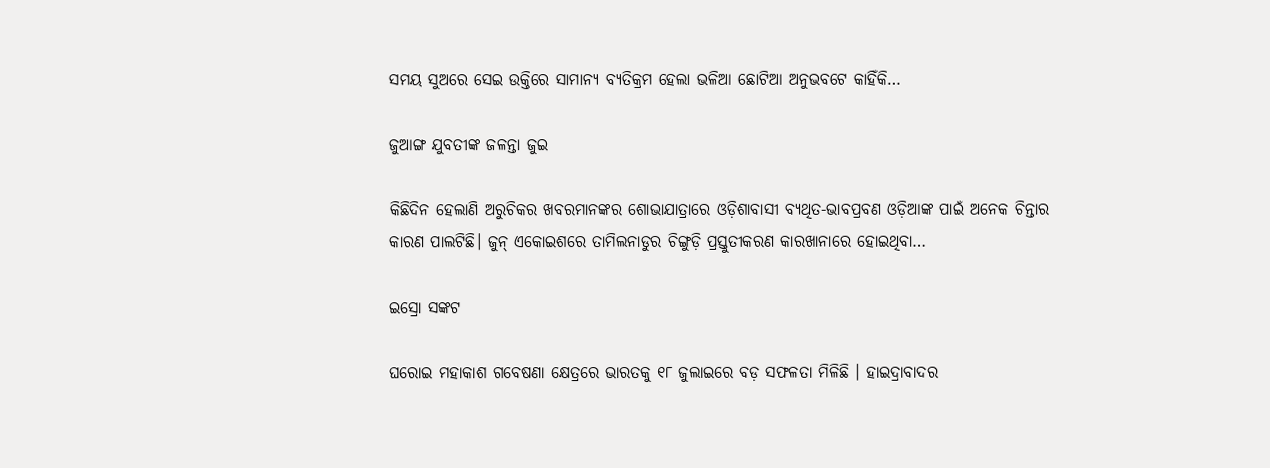ସମୟ ସୁଅରେ ସେଇ ଉକ୍ତିରେ ସାମାନ୍ୟ ବ୍ୟତିକ୍ରମ ହେଲା ଭଳିଆ ଛୋଟିଆ ଅନୁଭବଟେ କାହିଁକି…

ଜୁଆଙ୍ଗ ଯୁବତୀଙ୍କ ଜଳନ୍ତା ଜୁଇ

କିଛିଦିନ ହେଲାଣି ଅରୁଚିକର ଖବରମାନଙ୍କର ଶୋଭାଯାତ୍ରାରେ ଓଡ଼ିଶାବାସୀ ବ୍ୟଥିତ-ଭାବପ୍ରବଣ ଓଡ଼ିଆଙ୍କ ପାଇଁ ଅନେକ ଚିନ୍ତାର କାରଣ ପାଲଟିଛି। ଜୁନ୍‌ ଏକୋଇଶରେ ତାମିଲନାଡୁର ଚିଙ୍ଗୁଡ଼ି ପ୍ରସ୍ତୁତୀକରଣ କାରଖାନାରେ ହୋଇଥିବା…

ଇସ୍ରୋ ସଙ୍କଟ

ଘରୋଇ ମହାକାଶ ଗବେଷଣା କ୍ଷେତ୍ରରେ ଭାରତକୁ ୧୮ ଜୁଲାଇରେ ବଡ଼ ସଫଳତା ମିଳିଛି । ହାଇଦ୍ରାବାଦର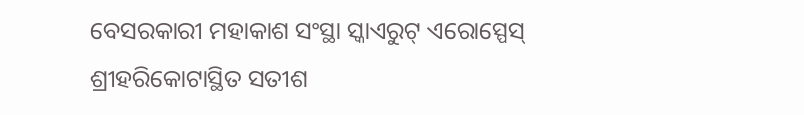ବେସରକାରୀ ମହାକାଶ ସଂସ୍ଥା ସ୍କାଏରୁଟ୍‌ ଏରୋସ୍ପେସ୍‌ ଶ୍ରୀହରିକୋଟାସ୍ଥିତ ସତୀଶ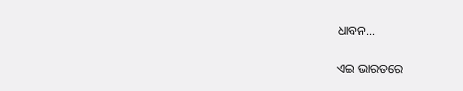ଧାବନ…

ଏଇ ଭାରତରେ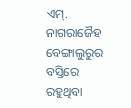ଏମ୍‌. ନାଗରାଜୈହ ବେଙ୍ଗାଲୁରୁର ବସ୍ତିରେ ରହୁଥିବା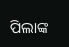ପିଲାଙ୍କ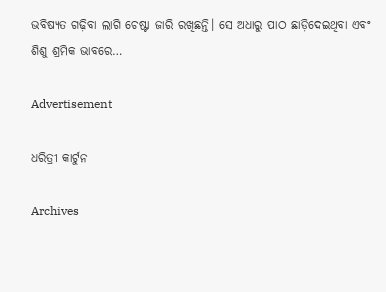ଭବିଷ୍ୟତ ଗଢ଼ିବା ଲାଗି ଚେଷ୍ଟା ଜାରି ରଖିଛନ୍ତି। ସେ ଅଧାରୁ ପାଠ ଛାଡ଼ିଦେଇଥିବା ଏବଂ ଶିଶୁ ଶ୍ରମିକ ଭାବରେ…

Advertisement

ଧରିତ୍ରୀ କାର୍ଟୁନ

Archives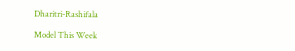Dharitri-Rashifala

Model This Week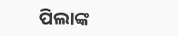ପିଲାଙ୍କ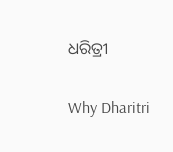ଧରିତ୍ରୀ

Why Dharitri